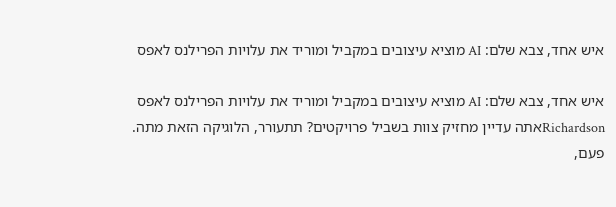איש אחד, צבא שלם: AI מוציא עיצובים במקביל ומוריד את עלויות הפרילנס לאפס

איש אחד, צבא שלם: AI מוציא עיצובים במקביל ומוריד את עלויות הפרילנס לאפס
Richardsonאתה עדיין מחזיק צוות בשביל פרויקטים? תתעורר, הלוגיקה הזאת מתה.
פעם,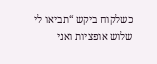כשלקוח ביקש “תביאו לי שלוש אופציות ואני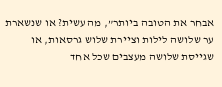אבחר את הטובה ביותר”, מה עשית? או שנשארת ער שלושה לילות וציירת שלוש גרסאות, או שגייסת שלושה מעצבים שכל אחד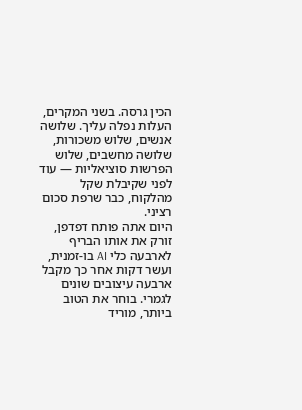הכין גרסה. בשני המקרים, העלות נפלה עליך. שלושה אנשים, שלוש משכורות, שלושה מחשבים, שלוש הפרשות סוציאליות — עוד לפני שקיבלת שקל מהלקוח, כבר שרפת סכום רציני.
היום אתה פותח דפדפן, זורק את אותו הבריף לארבעה כלי AI בו-זמנית, ועשר דקות אחר כך מקבל ארבעה עיצובים שונים לגמרי. בוחר את הטוב ביותר, מוריד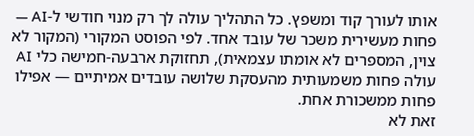אותו לעורך קוד ומשפץ. כל התהליך עולה לך רק מנוי חודשי ל-AI — פחות מעשירית משכר של עובד אחד. לפי הפוסט המקורי (המקור לא צוין, המספרים לא אומתו עצמאית), תחזוקת ארבעה-חמישה כלי AI עולה פחות משמעותית מהעסקת שלושה עובדים אמיתיים — אפילו פחות ממשכורת אחת.
זאת לא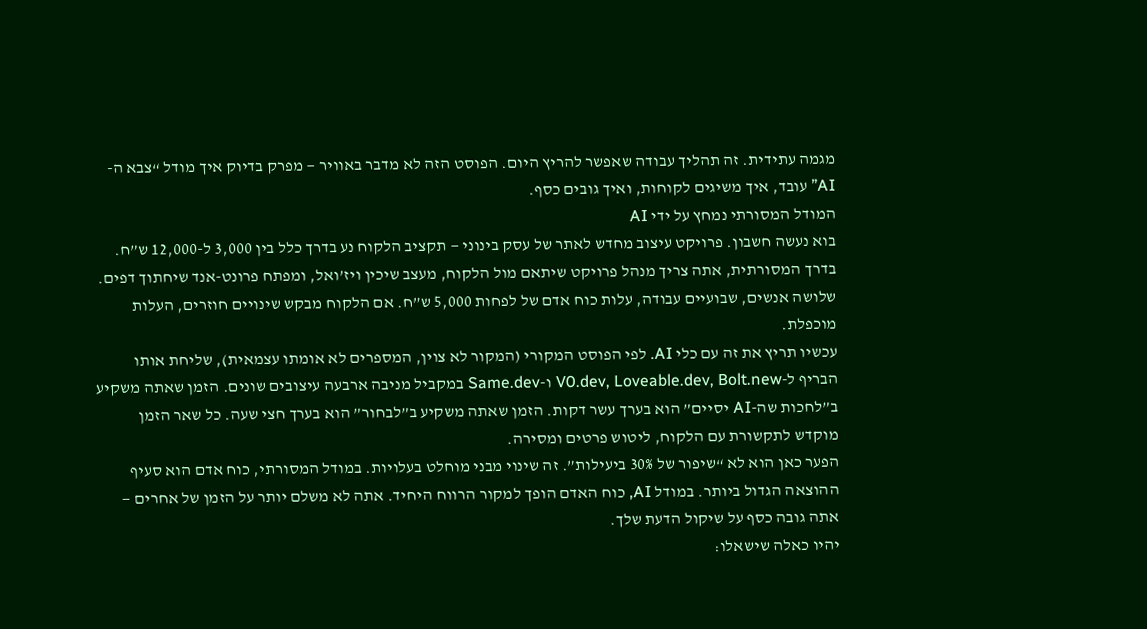מגמה עתידית. זה תהליך עבודה שאפשר להריץ היום. הפוסט הזה לא מדבר באוויר — מפרק בדיוק איך מודל “צבא ה-AI” עובד, איך משיגים לקוחות, ואיך גובים כסף.
המודל המסורתי נמחץ על ידי AI
בוא נעשה חשבון. פרויקט עיצוב מחדש לאתר של עסק בינוני — תקציב הלקוח נע בדרך כלל בין 3,000 ל-12,000 ש”ח. בדרך המסורתית, אתה צריך מנהל פרויקט שיתאם מול הלקוח, מעצב שיכין ויז’ואל, ומפתח פרונט-אנד שיחתוך דפים. שלושה אנשים, שבועיים עבודה, עלות כוח אדם של לפחות 5,000 ש”ח. אם הלקוח מבקש שינויים חוזרים, העלות מוכפלת.
עכשיו תריץ את זה עם כלי AI. לפי הפוסט המקורי (המקור לא צוין, המספרים לא אומתו עצמאית), שליחת אותו הבריף ל-V0.dev, Loveable.dev, Bolt.new ו-Same.dev במקביל מניבה ארבעה עיצובים שונים. הזמן שאתה משקיע ב”לחכות שה-AI יסיים” הוא בערך עשר דקות. הזמן שאתה משקיע ב”לבחור” הוא בערך חצי שעה. כל שאר הזמן מוקדש לתקשורת עם הלקוח, ליטוש פרטים ומסירה.
הפער כאן הוא לא “שיפור של 30% ביעילות”. זה שינוי מבני מוחלט בעלויות. במודל המסורתי, כוח אדם הוא סעיף ההוצאה הגדול ביותר. במודל AI, כוח האדם הופך למקור הרווח היחיד. אתה לא משלם יותר על הזמן של אחרים — אתה גובה כסף על שיקול הדעת שלך.
יהיו כאלה שישאלו: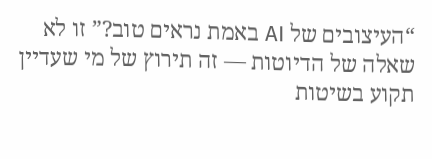“העיצובים של AI באמת נראים טוב?” זו לא שאלה של הדיוטות — זה תירוץ של מי שעדיין תקוע בשיטות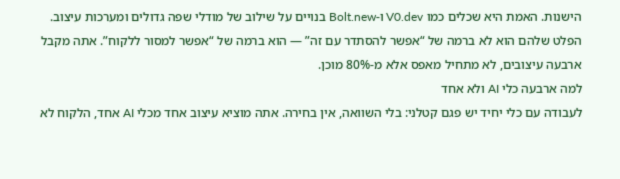הישנות. האמת היא שכלים כמו V0.dev ו-Bolt.new בנויים על שילוב של מודלי שפה גדולים ומערכות עיצוב. הפלט שלהם הוא לא ברמה של “אפשר להסתדר עם זה” — הוא ברמה של “אפשר למסור ללקוח”. אתה מקבל ארבעה עיצובים, לא מתחיל מאפס אלא מ-80% מוכן.
למה ארבעה כלי AI ולא אחד
לעבודה עם כלי יחיד יש פגם קטלני: בלי השוואה, אין בחירה. אתה מוציא עיצוב אחד מכלי AI אחד, הלקוח לא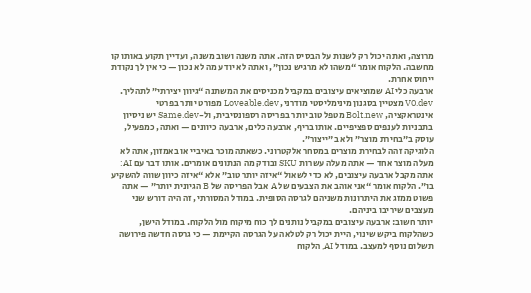מרוצה, ואתה יכול רק לשנות על הבסיס הזה. אתה משנה ושוב משנה, ועדיין תקוע באותו קו מחשבה. הלקוח אומר “משהו לא מרגיש נכון”, ואתה לא יודע מה לא נכון — כי אין לך נקודת ייחוס אחרת.
ארבעה כלי AI שמוציאים עיצובים במקביל מכניסים את המשתנה “גיוון יצירתי” לתהליך. V0.dev מצטיין בסגנון מינימליסטי מודרני, Loveable.dev מפורט יותר בפרטי אינטראקציה, Bolt.new מטפל טוב יותר בפריסה רספונסיבית, ול-Same.dev יש ניסיון בתבניות לענפים ספציפיים. אותו בריף, ארבעה כלים, ארבעה כיוונים — ואתה, כמפעיל, עוסק ב”בחירת מוצר” ולא ב”ייצור”.
הלוגיקה זהה לבחירת מוצרים במסחר אלקטרוני. כשאתה מוכר באיביי או באמזון, אתה לא מעלה מוצר אחד — אתה מעלה עשרות SKU ובודק מה הנתונים אומרים. אותו דבר עם AI: אתה מקבל ארבעה עיצובים, לא כדי לשאול “איזה יותר טוב” אלא “איזה כיוון שווה להשקיע בו”. הלקוח אומר “אני אוהב את הצבעים של A אבל הפריסה של B הגיונית יותר” — אתה פשוט ממזג את היתרונות משניהם לגרסה הסופית. במודל המסורתי, זה היה דורש שני מעצבים שיריבו ביניהם.
יותר חשוב: ארבעה עיצובים במקביל נותנים לך כוח מיקוח מול הלקוח. במודל הישן, כשהלקוח ביקש שינוי, היית יכול רק לטלאה על הגרסה הקיימת — כי גרסה חדשה פירושה תשלום נוסף למעצב. במודל AI, הלקוח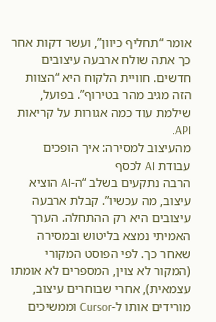אומר “תחליף כיוון”, ועשר דקות אחר כך אתה שולח ארבעה עיצובים חדשים. חוויית הלקוח היא “הצוות הזה מגיב מהר בטירוף”. בפועל, שילמת עוד כמה אגורות על קריאות API.
מהעיצוב למסירה: איך הופכים עבודת AI לכסף
הרבה נתקעים בשלב “ה-AI הוציא עיצוב, מה עכשיו”. קבלת ארבעה עיצובים היא רק ההתחלה. הערך האמיתי נמצא בליטוש ובמסירה שאחר כך. לפי הפוסט המקורי (המקור לא צוין, המספרים לא אומתו עצמאית), אחרי שבוחרים עיצוב, מורידים אותו ל-Cursor וממשיכים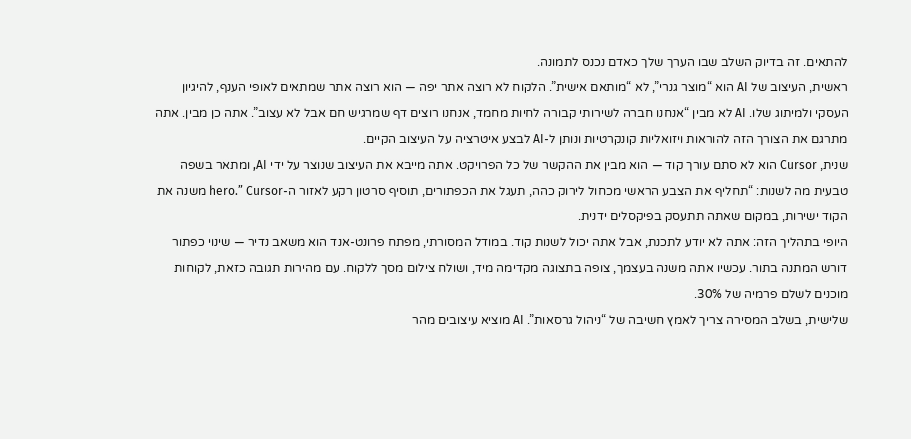להתאים. זה בדיוק השלב שבו הערך שלך כאדם נכנס לתמונה.
ראשית, העיצוב של AI הוא “מוצר גנרי”, לא “מותאם אישית”. הלקוח לא רוצה אתר יפה — הוא רוצה אתר שמתאים לאופי הענף, להיגיון העסקי ולמיתוג שלו. AI לא מבין “אנחנו חברה לשירותי קבורה לחיות מחמד, אנחנו רוצים דף שמרגיש חם אבל לא עצוב”. אתה כן מבין. אתה מתרגם את הצורך הזה להוראות ויזואליות קונקרטיות ונותן ל-AI לבצע איטרציה על העיצוב הקיים.
שנית, Cursor הוא לא סתם עורך קוד — הוא מבין את ההקשר של כל הפרויקט. אתה מייבא את העיצוב שנוצר על ידי AI, ומתאר בשפה טבעית מה לשנות: “תחליף את הצבע הראשי מכחול לירוק כהה, תעגל את הכפתורים, תוסיף סרטון רקע לאזור ה-hero.” Cursor משנה את הקוד ישירות, במקום שאתה תתעסק בפיקסלים ידנית.
היופי בתהליך הזה: אתה לא יודע לתכנת, אבל אתה יכול לשנות קוד. במודל המסורתי, מפתח פרונט-אנד הוא משאב נדיר — שינוי כפתור דורש המתנה בתור. עכשיו אתה משנה בעצמך, צופה בתצוגה מקדימה מיד, ושולח צילום מסך ללקוח. עם מהירות תגובה כזאת, לקוחות מוכנים לשלם פרמיה של 30%.
שלישית, בשלב המסירה צריך לאמץ חשיבה של “ניהול גרסאות”. AI מוציא עיצובים מהר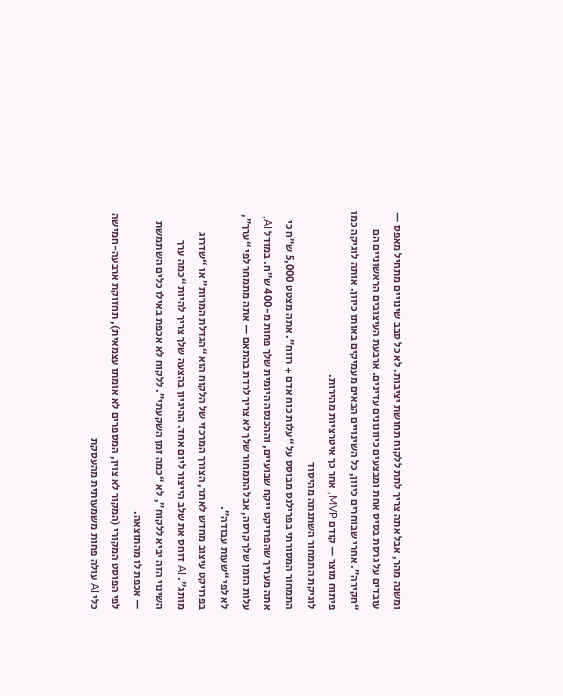ומשנה מהר, אבל אתה צריך לתת ללקוח תחושת יציבות. לא כל סבב שינויים מתחיל מאפס — עובדים על גרסת בסיס אחת ומבצעים כיוונונים עדינים. ארבעת העיצובים הראשוניים הם “חקירה”. אחרי שבוחרים כיוון, כל השינויים הבאים מעמיקים באותו כיוון. אותה לוגיקה כמו פיתוח מוצר — קודם MVP, אחר כך איטרציות מהירות.
לוגיקת התמחור השתנתה מהיסוד
התמחור המסורתי בפרילנס מבוסס על “עלות כוח אדם + רווח”. אתה מצטט 5,000 ש”ח כי אתה מעריך שהפרויקט ייקח שבועיים, וההכנסה היומית שלך פחות מ-400 ש”ח. במודל AI, עלות הזמן שלך קרסה, אבל התמחור שלך לא צריך לרדת בהתאם — אתה מתמחר לפי “ערך”, לא לפי “שעות עבודה”.
בפרויקט עיצוב מחדש לאתר, הצורך המרכזי של הלקוח הוא “הגדלת המרות” או “שדרוג מותג”. AI דוחס את שלב הייצור ליום אחד. ההיגיון בהצעה שלך צריך להיות “כמה ערך השינוי הזה יביא ללקוח”, לא “כמה זמן השקעתי”. ללקוח לא אכפת באילו כלים השתמשת — אכפת לו מהתוצאה.
לפי הפוסט המקורי (המקור לא צוין, המספרים לא אומתו עצמאית), תחזוקת ארבעה-חמישה כלי AI עולה פחות משמעותית מהעסקת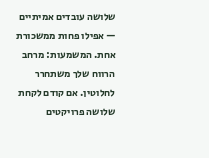שלושה עובדים אמיתיים — אפילו פחות ממשכורת אחת. המשמעות: מרחב הרווח שלך משתחרר לחלוטין. אם קודם לקחת שלושה פרויקטים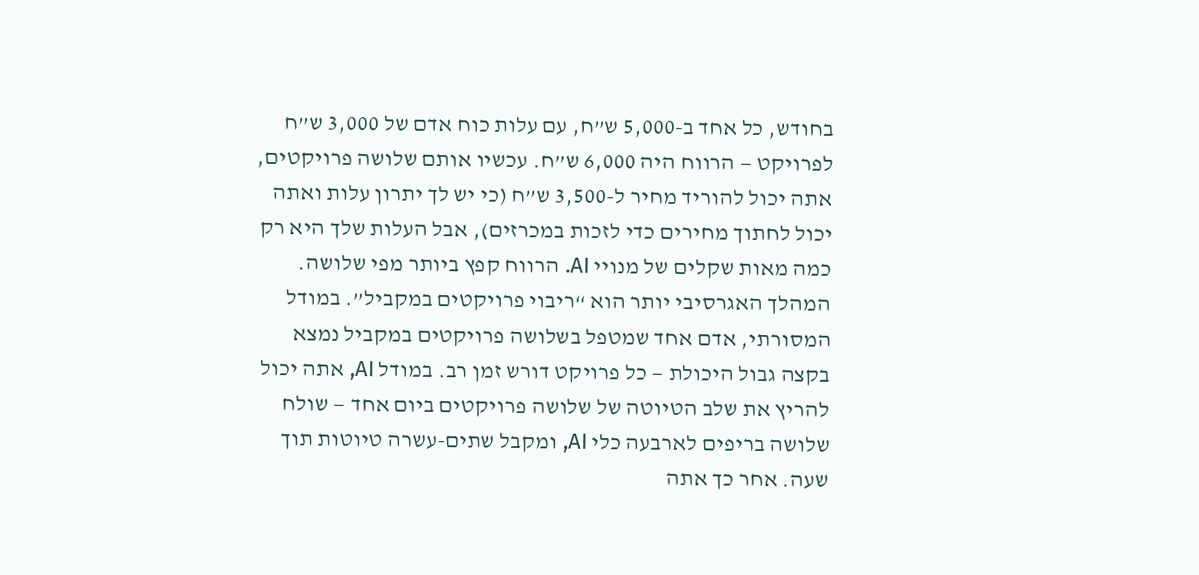בחודש, כל אחד ב-5,000 ש”ח, עם עלות כוח אדם של 3,000 ש”ח לפרויקט — הרווח היה 6,000 ש”ח. עכשיו אותם שלושה פרויקטים, אתה יכול להוריד מחיר ל-3,500 ש”ח (כי יש לך יתרון עלות ואתה יכול לחתוך מחירים כדי לזכות במכרזים), אבל העלות שלך היא רק כמה מאות שקלים של מנויי AI. הרווח קפץ ביותר מפי שלושה.
המהלך האגרסיבי יותר הוא “ריבוי פרויקטים במקביל”. במודל המסורתי, אדם אחד שמטפל בשלושה פרויקטים במקביל נמצא בקצה גבול היכולת — כל פרויקט דורש זמן רב. במודל AI, אתה יכול להריץ את שלב הטיוטה של שלושה פרויקטים ביום אחד — שולח שלושה בריפים לארבעה כלי AI, ומקבל שתים-עשרה טיוטות תוך שעה. אחר כך אתה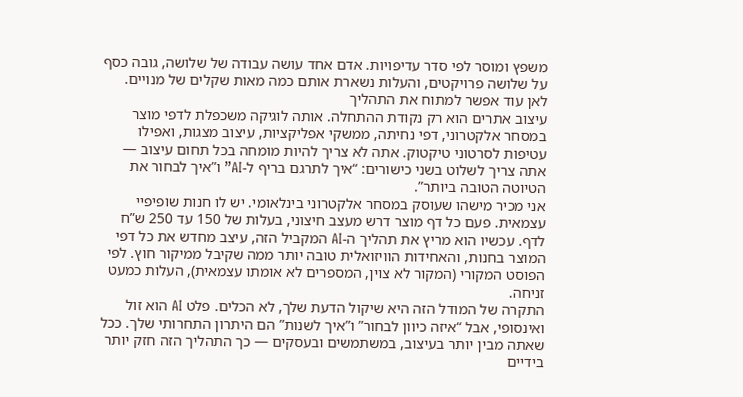משפץ ומוסר לפי סדר עדיפויות. אדם אחד עושה עבודה של שלושה, גובה כסף על שלושה פרויקטים, והעלות נשארת אותם כמה מאות שקלים של מנויים.
לאן עוד אפשר למתוח את התהליך
עיצוב אתרים הוא רק נקודת ההתחלה. אותה לוגיקה משכפלת לדפי מוצר במסחר אלקטרוני, דפי נחיתה, ממשקי אפליקציות, עיצוב מצגות, ואפילו עטיפות לסרטוני טיקטוק. אתה לא צריך להיות מומחה בכל תחום עיצוב — אתה צריך לשלוט בשני כישורים: “איך לתרגם בריף ל-AI” ו”איך לבחור את הטיוטה הטובה ביותר”.
אני מכיר מישהו שעוסק במסחר אלקטרוני בינלאומי. יש לו חנות שופיפיי עצמאית. פעם כל דף מוצר דרש מעצב חיצוני, בעלות של 150 עד 250 ש”ח לדף. עכשיו הוא מריץ את תהליך ה-AI המקביל הזה, עיצב מחדש את כל דפי המוצר בחנות, והאחידות הוויזואלית טובה יותר ממה שקיבל ממיקור חוץ. לפי הפוסט המקורי (המקור לא צוין, המספרים לא אומתו עצמאית), העלות כמעט זניחה.
התקרה של המודל הזה היא שיקול הדעת שלך, לא הכלים. פלט AI הוא זול ואינסופי, אבל “איזה כיוון לבחור” ו”איך לשנות” הם היתרון התחרותי שלך. ככל שאתה מבין יותר בעיצוב, במשתמשים ובעסקים — כך התהליך הזה חזק יותר בידיים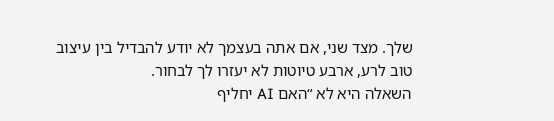שלך. מצד שני, אם אתה בעצמך לא יודע להבדיל בין עיצוב טוב לרע, ארבע טיוטות לא יעזרו לך לבחור.
השאלה היא לא “האם AI יחליף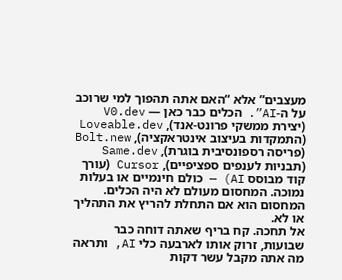מעצבים” אלא “האם אתה תהפוך למי שרוכב על ה-AI”. הכלים כבר כאן — V0.dev (יצירת ממשקי פרונט-אנד), Loveable.dev (התמקדות בעיצוב אינטראקציה), Bolt.new (פריסה רספונסיבית בוגרת), Same.dev (תבניות לענפים ספציפיים), Cursor (עורך קוד מבוסס AI) — כולם חינמיים או בעלות נמוכה. המחסום מעולם לא היה הכלים. המחסום הוא אם התחלת להריץ את התהליך או לא.
אל תחכה. קח בריף שאתה דוחה כבר שבועות, זרוק אותו לארבעה כלי AI, ותראה מה אתה מקבל עשר דקות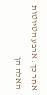אחר כך. ארבע הטיוטות האלה הן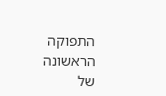התפוקה הראשונה של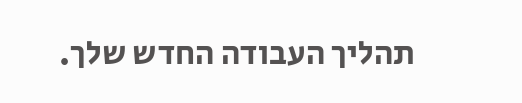תהליך העבודה החדש שלך.